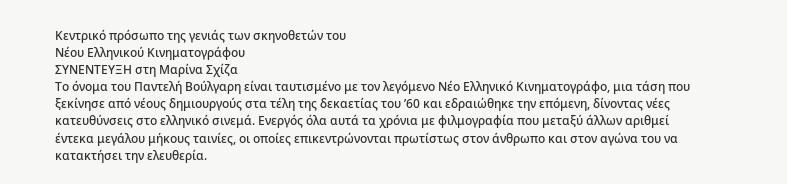Κεντρικό πρόσωπο της γενιάς των σκηνοθετών του
Νέου Ελληνικού Κινηματογράφου
ΣΥΝΕΝΤΕΥΞΗ στη Μαρίνα Σχίζα
Το όνομα του Παντελή Βούλγαρη είναι ταυτισμένο με τον λεγόμενο Νέο Ελληνικό Κινηματογράφο, μια τάση που ξεκίνησε από νέους δημιουργούς στα τέλη της δεκαετίας του ’60 και εδραιώθηκε την επόμενη, δίνοντας νέες κατευθύνσεις στο ελληνικό σινεμά. Ενεργός όλα αυτά τα χρόνια με φιλμογραφία που μεταξύ άλλων αριθμεί έντεκα μεγάλου μήκους ταινίες, οι οποίες επικεντρώνονται πρωτίστως στον άνθρωπο και στον αγώνα του να κατακτήσει την ελευθερία.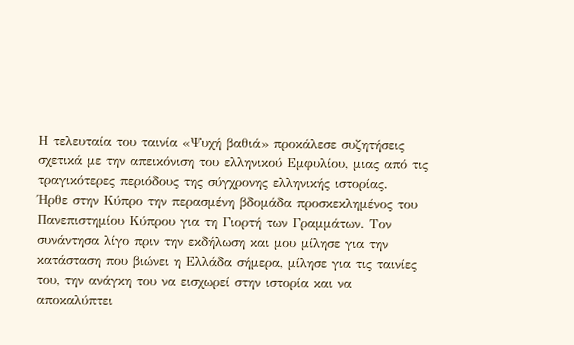Η τελευταία του ταινία «Ψυχή βαθιά» προκάλεσε συζητήσεις σχετικά με την απεικόνιση του ελληνικού Εμφυλίου, μιας από τις τραγικότερες περιόδους της σύγχρονης ελληνικής ιστορίας.
Ήρθε στην Κύπρο την περασμένη βδομάδα προσκεκλημένος του Πανεπιστημίου Κύπρου για τη Γιορτή των Γραμμάτων. Τον συνάντησα λίγο πριν την εκδήλωση και μου μίλησε για την κατάσταση που βιώνει η Ελλάδα σήμερα, μίλησε για τις ταινίες του, την ανάγκη του να εισχωρεί στην ιστορία και να αποκαλύπτει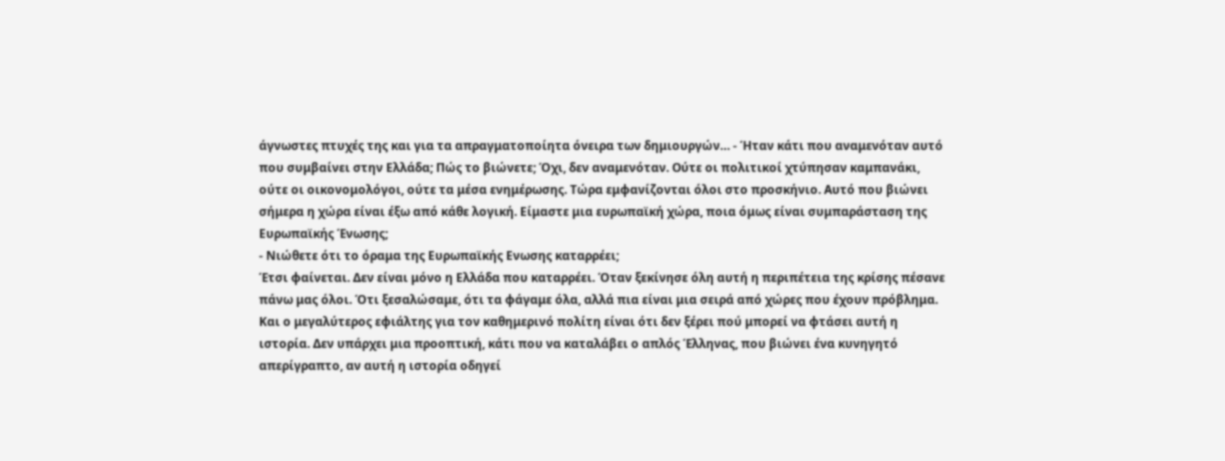άγνωστες πτυχές της και για τα απραγματοποίητα όνειρα των δημιουργών… - Ήταν κάτι που αναμενόταν αυτό που συμβαίνει στην Ελλάδα; Πώς το βιώνετε; Όχι, δεν αναμενόταν. Ούτε οι πολιτικοί χτύπησαν καμπανάκι, ούτε οι οικονομολόγοι, ούτε τα μέσα ενημέρωσης. Τώρα εμφανίζονται όλοι στο προσκήνιο. Αυτό που βιώνει σήμερα η χώρα είναι έξω από κάθε λογική. Είμαστε μια ευρωπαϊκή χώρα, ποια όμως είναι συμπαράσταση της Ευρωπαϊκής Ένωσης;
- Νιώθετε ότι το όραμα της Ευρωπαϊκής Ενωσης καταρρέει;
Έτσι φαίνεται. Δεν είναι μόνο η Ελλάδα που καταρρέει. Όταν ξεκίνησε όλη αυτή η περιπέτεια της κρίσης πέσανε πάνω μας όλοι. Ότι ξεσαλώσαμε, ότι τα φάγαμε όλα, αλλά πια είναι μια σειρά από χώρες που έχουν πρόβλημα. Και ο μεγαλύτερος εφιάλτης για τον καθημερινό πολίτη είναι ότι δεν ξέρει πού μπορεί να φτάσει αυτή η ιστορία. Δεν υπάρχει μια προοπτική, κάτι που να καταλάβει ο απλός Έλληνας, που βιώνει ένα κυνηγητό απερίγραπτο, αν αυτή η ιστορία οδηγεί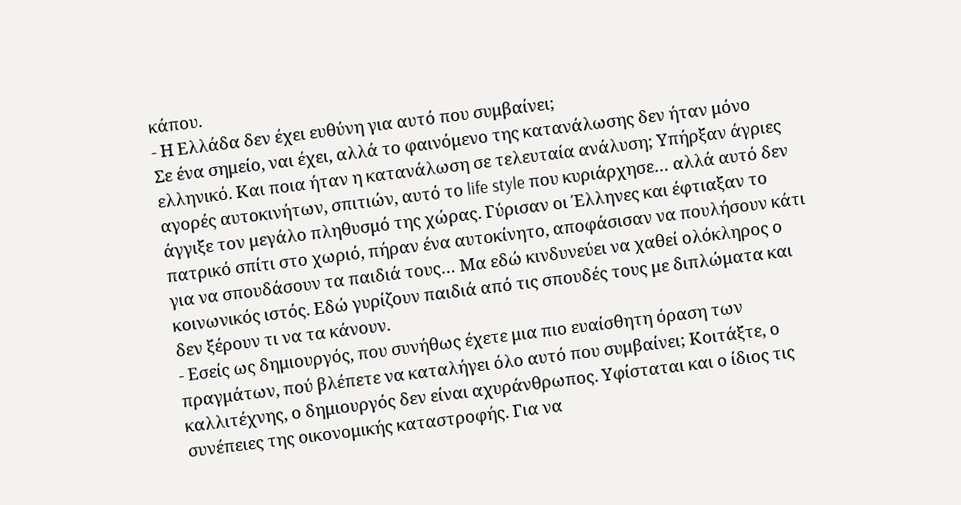κάπου.
- Η Ελλάδα δεν έχει ευθύνη για αυτό που συμβαίνει;
Σε ένα σημείο, ναι έχει, αλλά το φαινόμενο της κατανάλωσης δεν ήταν μόνο ελληνικό. Και ποια ήταν η κατανάλωση σε τελευταία ανάλυση; Υπήρξαν άγριες αγορές αυτοκινήτων, σπιτιών, αυτό το life style που κυριάρχησε… αλλά αυτό δεν άγγιξε τον μεγάλο πληθυσμό της χώρας. Γύρισαν οι Έλληνες και έφτιαξαν το πατρικό σπίτι στο χωριό, πήραν ένα αυτοκίνητο, αποφάσισαν να πουλήσουν κάτι για να σπουδάσουν τα παιδιά τους… Μα εδώ κινδυνεύει να χαθεί ολόκληρος ο κοινωνικός ιστός. Εδώ γυρίζουν παιδιά από τις σπουδές τους με διπλώματα και δεν ξέρουν τι να τα κάνουν.
- Εσείς ως δημιουργός, που συνήθως έχετε μια πιο ευαίσθητη όραση των πραγμάτων, πού βλέπετε να καταλήγει όλο αυτό που συμβαίνει; Κοιτάξτε, ο καλλιτέχνης, ο δημιουργός δεν είναι αχυράνθρωπος. Υφίσταται και ο ίδιος τις συνέπειες της οικονομικής καταστροφής. Για να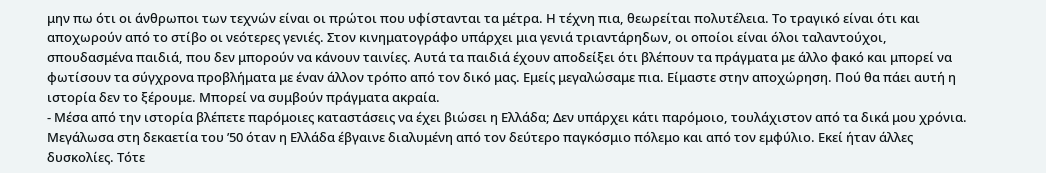μην πω ότι οι άνθρωποι των τεχνών είναι οι πρώτοι που υφίστανται τα μέτρα. Η τέχνη πια, θεωρείται πολυτέλεια. Το τραγικό είναι ότι και αποχωρούν από το στίβο οι νεότερες γενιές. Στον κινηματογράφο υπάρχει μια γενιά τριαντάρηδων, οι οποίοι είναι όλοι ταλαντούχοι, σπουδασμένα παιδιά, που δεν μπορούν να κάνουν ταινίες. Αυτά τα παιδιά έχουν αποδείξει ότι βλέπουν τα πράγματα με άλλο φακό και μπορεί να φωτίσουν τα σύγχρονα προβλήματα με έναν άλλον τρόπο από τον δικό μας. Εμείς μεγαλώσαμε πια. Είμαστε στην αποχώρηση. Πού θα πάει αυτή η ιστορία δεν το ξέρουμε. Μπορεί να συμβούν πράγματα ακραία.
- Μέσα από την ιστορία βλέπετε παρόμοιες καταστάσεις να έχει βιώσει η Ελλάδα; Δεν υπάρχει κάτι παρόμοιο, τουλάχιστον από τα δικά μου χρόνια. Μεγάλωσα στη δεκαετία του ’50 όταν η Ελλάδα έβγαινε διαλυμένη από τον δεύτερο παγκόσμιο πόλεμο και από τον εμφύλιο. Εκεί ήταν άλλες δυσκολίες. Τότε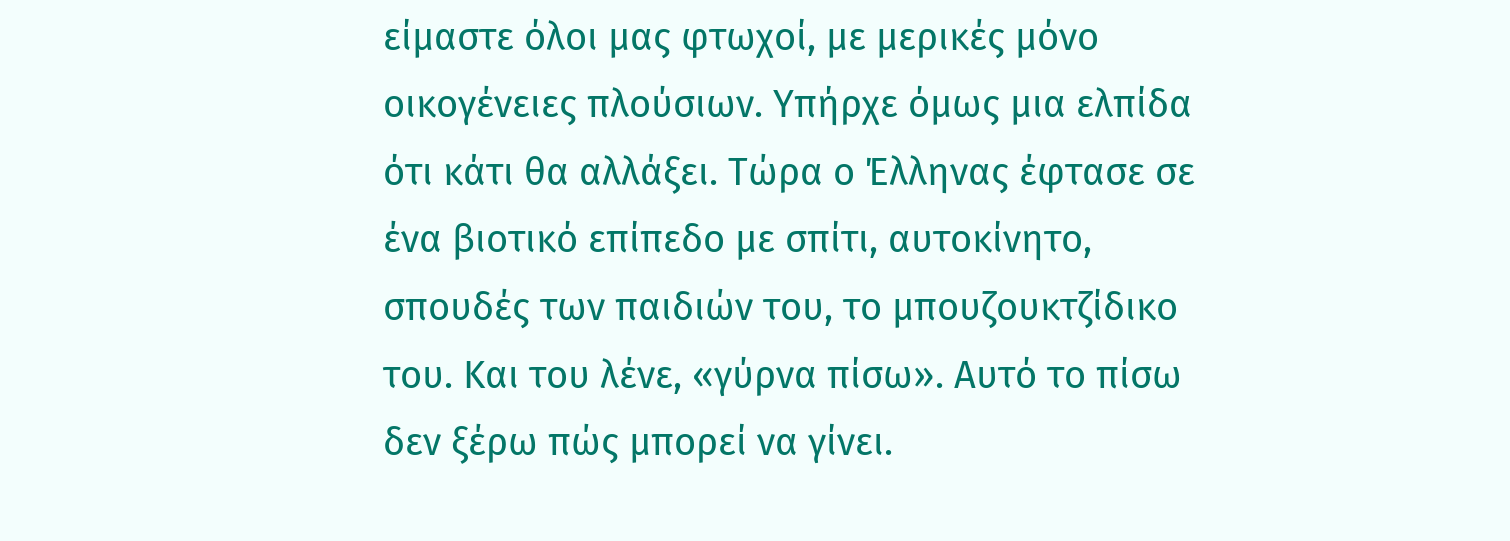είμαστε όλοι μας φτωχοί, με μερικές μόνο οικογένειες πλούσιων. Υπήρχε όμως μια ελπίδα ότι κάτι θα αλλάξει. Τώρα ο Έλληνας έφτασε σε ένα βιοτικό επίπεδο με σπίτι, αυτοκίνητο, σπουδές των παιδιών του, το μπουζουκτζίδικο του. Και του λένε, «γύρνα πίσω». Αυτό το πίσω δεν ξέρω πώς μπορεί να γίνει.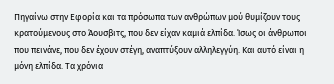Πηγαίνω στην Εφορία και τα πρόσωπα των ανθρώπων μού θυμίζουν τους κρατούμενους στο Άουσβιτς, που δεν είχαν καμιά ελπίδα. Ίσως οι άνθρωποι που πεινάνε, που δεν έχουν στέγη, αναπτύξουν αλληλεγγύη. Και αυτό είναι η μόνη ελπίδα. Τα χρόνια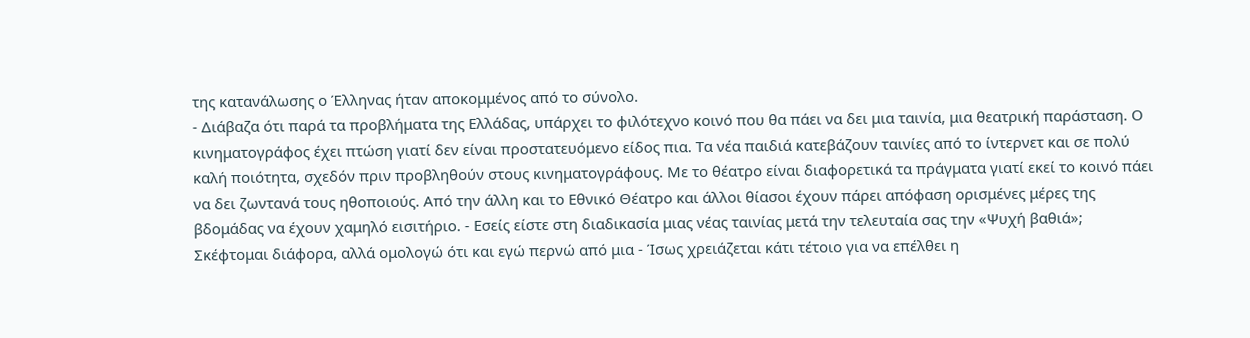της κατανάλωσης ο Έλληνας ήταν αποκομμένος από το σύνολο.
- Διάβαζα ότι παρά τα προβλήματα της Ελλάδας, υπάρχει το φιλότεχνο κοινό που θα πάει να δει μια ταινία, μια θεατρική παράσταση. Ο κινηματογράφος έχει πτώση γιατί δεν είναι προστατευόμενο είδος πια. Τα νέα παιδιά κατεβάζουν ταινίες από το ίντερνετ και σε πολύ καλή ποιότητα, σχεδόν πριν προβληθούν στους κινηματογράφους. Με το θέατρο είναι διαφορετικά τα πράγματα γιατί εκεί το κοινό πάει να δει ζωντανά τους ηθοποιούς. Από την άλλη και το Εθνικό Θέατρο και άλλοι θίασοι έχουν πάρει απόφαση ορισμένες μέρες της βδομάδας να έχουν χαμηλό εισιτήριο. - Εσείς είστε στη διαδικασία μιας νέας ταινίας μετά την τελευταία σας την «Ψυχή βαθιά»; Σκέφτομαι διάφορα, αλλά ομολογώ ότι και εγώ περνώ από μια - Ίσως χρειάζεται κάτι τέτοιο για να επέλθει η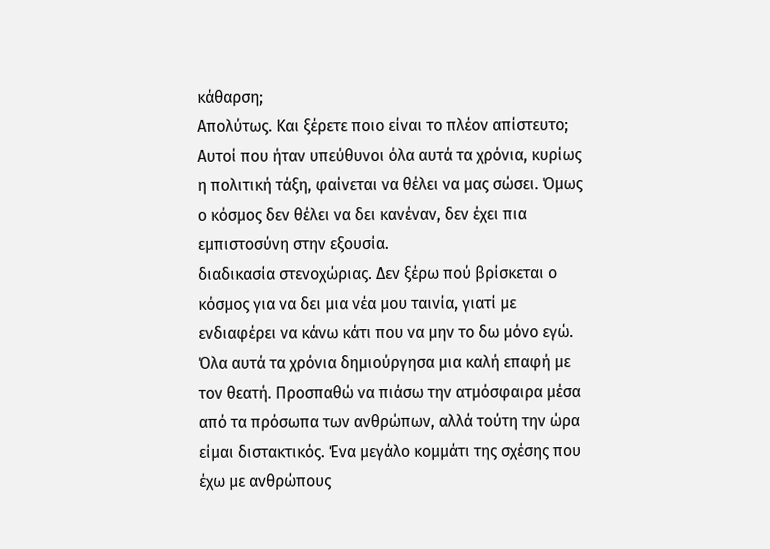κάθαρση;
Απολύτως. Και ξέρετε ποιο είναι το πλέον απίστευτο; Αυτοί που ήταν υπεύθυνοι όλα αυτά τα χρόνια, κυρίως η πολιτική τάξη, φαίνεται να θέλει να μας σώσει. Όμως ο κόσμος δεν θέλει να δει κανέναν, δεν έχει πια εμπιστοσύνη στην εξουσία.
διαδικασία στενοχώριας. Δεν ξέρω πού βρίσκεται ο κόσμος για να δει μια νέα μου ταινία, γιατί με ενδιαφέρει να κάνω κάτι που να μην το δω μόνο εγώ. Όλα αυτά τα χρόνια δημιούργησα μια καλή επαφή με τον θεατή. Προσπαθώ να πιάσω την ατμόσφαιρα μέσα από τα πρόσωπα των ανθρώπων, αλλά τούτη την ώρα είμαι διστακτικός. Ένα μεγάλο κομμάτι της σχέσης που έχω με ανθρώπους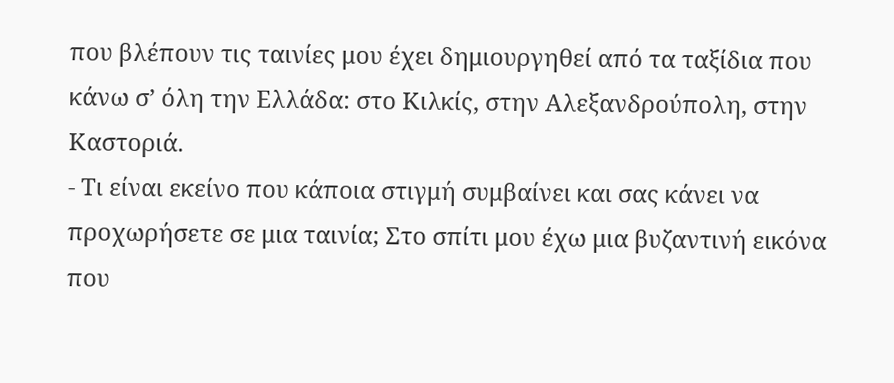που βλέπουν τις ταινίες μου έχει δημιουργηθεί από τα ταξίδια που κάνω σ’ όλη την Ελλάδα: στο Κιλκίς, στην Αλεξανδρούπολη, στην Καστοριά.
- Τι είναι εκείνο που κάποια στιγμή συμβαίνει και σας κάνει να προχωρήσετε σε μια ταινία; Στο σπίτι μου έχω μια βυζαντινή εικόνα που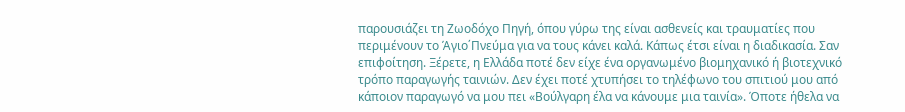παρουσιάζει τη Ζωοδόχο Πηγή, όπου γύρω της είναι ασθενείς και τραυματίες που περιμένουν το Άγιο΄Πνεύμα για να τους κάνει καλά. Κάπως έτσι είναι η διαδικασία. Σαν επιφοίτηση. Ξέρετε, η Ελλάδα ποτέ δεν είχε ένα οργανωμένο βιομηχανικό ή βιοτεχνικό τρόπο παραγωγής ταινιών. Δεν έχει ποτέ χτυπήσει το τηλέφωνο του σπιτιού μου από κάποιον παραγωγό να μου πει «Βούλγαρη έλα να κάνουμε μια ταινία». Όποτε ήθελα να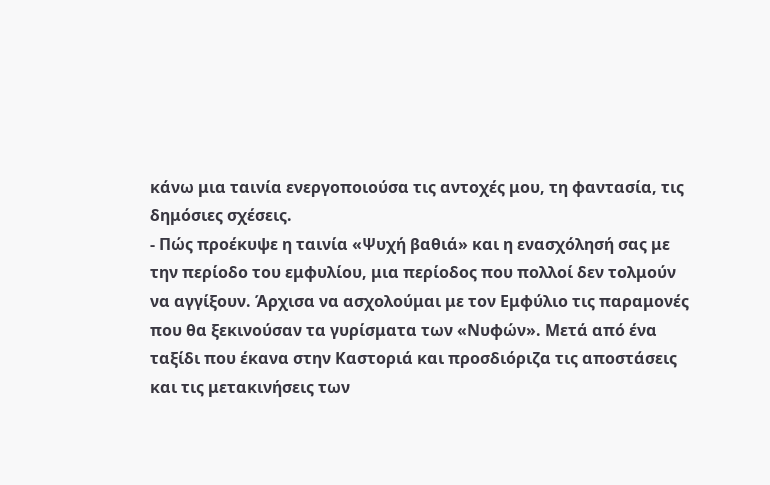κάνω μια ταινία ενεργοποιούσα τις αντοχές μου, τη φαντασία, τις δημόσιες σχέσεις.
- Πώς προέκυψε η ταινία «Ψυχή βαθιά» και η ενασχόλησή σας με την περίοδο του εμφυλίου, μια περίοδος που πολλοί δεν τολμούν να αγγίξουν. Άρχισα να ασχολούμαι με τον Εμφύλιο τις παραμονές που θα ξεκινούσαν τα γυρίσματα των «Νυφών». Μετά από ένα ταξίδι που έκανα στην Καστοριά και προσδιόριζα τις αποστάσεις και τις μετακινήσεις των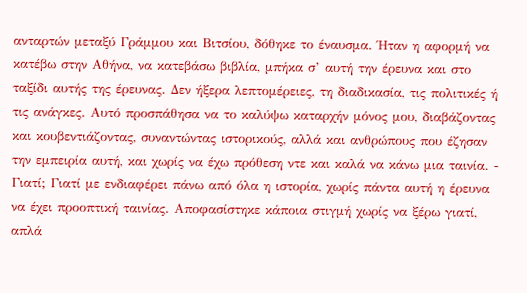ανταρτών μεταξύ Γράμμου και Βιτσίου, δόθηκε το έναυσμα. Ήταν η αφορμή να κατέβω στην Αθήνα, να κατεβάσω βιβλία, μπήκα σ’ αυτή την έρευνα και στο ταξίδι αυτής της έρευνας. Δεν ήξερα λεπτομέρειες, τη διαδικασία, τις πολιτικές ή τις ανάγκες. Αυτό προσπάθησα να το καλύψω καταρχήν μόνος μου, διαβάζοντας και κουβεντιάζοντας, συναντώντας ιστορικούς, αλλά και ανθρώπους που έζησαν την εμπειρία αυτή, και χωρίς να έχω πρόθεση ντε και καλά να κάνω μια ταινία. - Γιατί; Γιατί με ενδιαφέρει πάνω από όλα η ιστορία, χωρίς πάντα αυτή η έρευνα να έχει προοπτική ταινίας. Αποφασίστηκε κάποια στιγμή χωρίς να ξέρω γιατί, απλά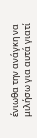ένιωθα την ανάγκη να μιλήσω για αυτά γιατί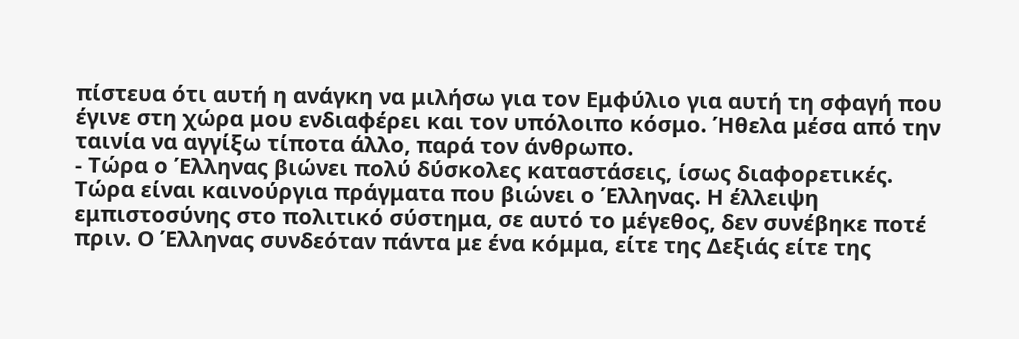πίστευα ότι αυτή η ανάγκη να μιλήσω για τον Εμφύλιο για αυτή τη σφαγή που έγινε στη χώρα μου ενδιαφέρει και τον υπόλοιπο κόσμο. Ήθελα μέσα από την ταινία να αγγίξω τίποτα άλλο, παρά τον άνθρωπο.
- Τώρα ο Έλληνας βιώνει πολύ δύσκολες καταστάσεις, ίσως διαφορετικές. Τώρα είναι καινούργια πράγματα που βιώνει ο Έλληνας. Η έλλειψη εμπιστοσύνης στο πολιτικό σύστημα, σε αυτό το μέγεθος, δεν συνέβηκε ποτέ πριν. Ο Έλληνας συνδεόταν πάντα με ένα κόμμα, είτε της Δεξιάς είτε της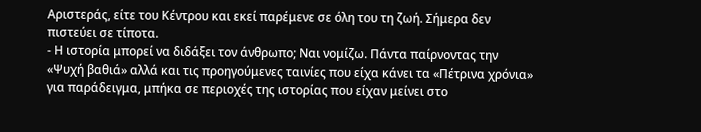Αριστεράς, είτε του Κέντρου και εκεί παρέμενε σε όλη του τη ζωή. Σήμερα δεν πιστεύει σε τίποτα.
- Η ιστορία μπορεί να διδάξει τον άνθρωπο; Ναι νομίζω. Πάντα παίρνοντας την «Ψυχή βαθιά» αλλά και τις προηγούμενες ταινίες που είχα κάνει τα «Πέτρινα χρόνια» για παράδειγμα, μπήκα σε περιοχές της ιστορίας που είχαν μείνει στο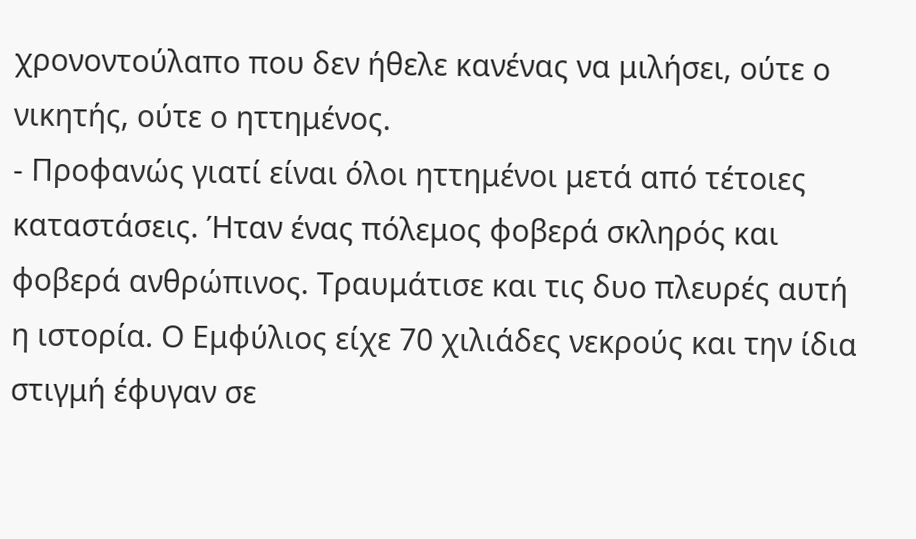χρονοντούλαπο που δεν ήθελε κανένας να μιλήσει, ούτε ο νικητής, ούτε ο ηττημένος.
- Προφανώς γιατί είναι όλοι ηττημένοι μετά από τέτοιες καταστάσεις. Ήταν ένας πόλεμος φοβερά σκληρός και φοβερά ανθρώπινος. Τραυμάτισε και τις δυο πλευρές αυτή η ιστορία. Ο Εμφύλιος είχε 70 χιλιάδες νεκρούς και την ίδια στιγμή έφυγαν σε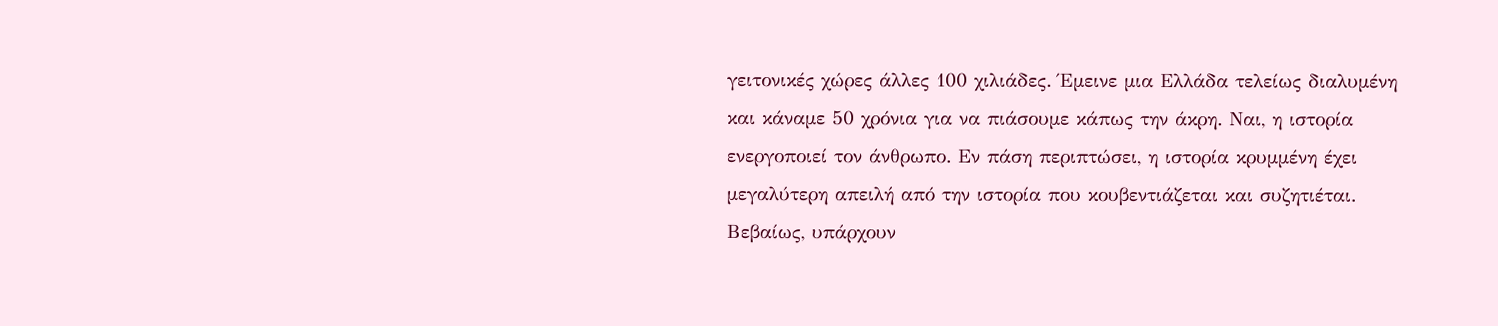γειτονικές χώρες άλλες 100 χιλιάδες. Έμεινε μια Ελλάδα τελείως διαλυμένη και κάναμε 50 χρόνια για να πιάσουμε κάπως την άκρη. Ναι, η ιστορία ενεργοποιεί τον άνθρωπο. Εν πάση περιπτώσει, η ιστορία κρυμμένη έχει μεγαλύτερη απειλή από την ιστορία που κουβεντιάζεται και συζητιέται. Βεβαίως, υπάρχουν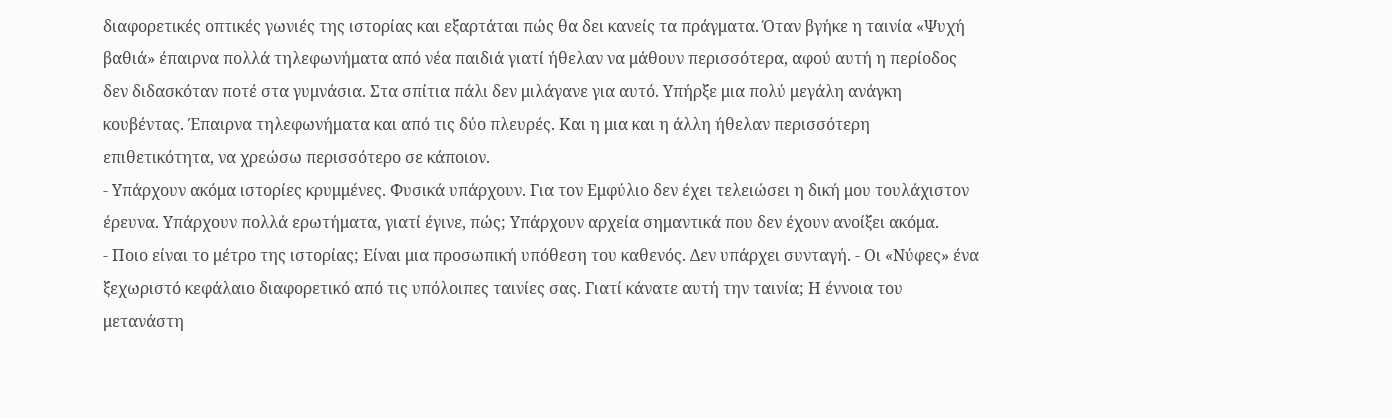διαφορετικές οπτικές γωνιές της ιστορίας και εξαρτάται πώς θα δει κανείς τα πράγματα. Όταν βγήκε η ταινία «Ψυχή βαθιά» έπαιρνα πολλά τηλεφωνήματα από νέα παιδιά γιατί ήθελαν να μάθουν περισσότερα, αφού αυτή η περίοδος δεν διδασκόταν ποτέ στα γυμνάσια. Στα σπίτια πάλι δεν μιλάγανε για αυτό. Υπήρξε μια πολύ μεγάλη ανάγκη κουβέντας. Έπαιρνα τηλεφωνήματα και από τις δύο πλευρές. Και η μια και η άλλη ήθελαν περισσότερη επιθετικότητα, να χρεώσω περισσότερο σε κάποιον.
- Υπάρχουν ακόμα ιστορίες κρυμμένες. Φυσικά υπάρχουν. Για τον Εμφύλιο δεν έχει τελειώσει η δική μου τουλάχιστον έρευνα. Υπάρχουν πολλά ερωτήματα, γιατί έγινε, πώς; Υπάρχουν αρχεία σημαντικά που δεν έχουν ανοίξει ακόμα.
- Ποιο είναι το μέτρο της ιστορίας; Είναι μια προσωπική υπόθεση του καθενός. Δεν υπάρχει συνταγή. - Οι «Νύφες» ένα ξεχωριστό κεφάλαιο διαφορετικό από τις υπόλοιπες ταινίες σας. Γιατί κάνατε αυτή την ταινία; Η έννοια του μετανάστη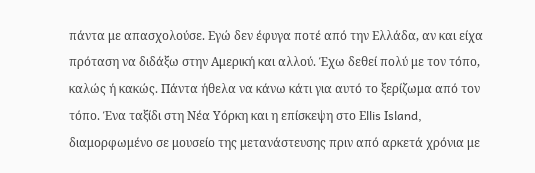πάντα με απασχολούσε. Εγώ δεν έφυγα ποτέ από την Ελλάδα, αν και είχα πρόταση να διδάξω στην Αμερική και αλλού. Έχω δεθεί πολύ με τον τόπο, καλώς ή κακώς. Πάντα ήθελα να κάνω κάτι για αυτό το ξερίζωμα από τον τόπο. Ένα ταξίδι στη Νέα Υόρκη και η επίσκεψη στο Εllis Ιsland, διαμορφωμένο σε μουσείο της μετανάστευσης πριν από αρκετά χρόνια με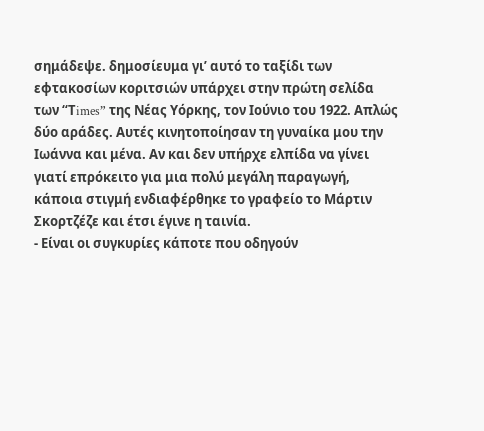σημάδεψε. δημοσίευμα γι’ αυτό το ταξίδι των εφτακοσίων κοριτσιών υπάρχει στην πρώτη σελίδα των “Τimes” της Νέας Υόρκης, τον Ιούνιο του 1922. Απλώς δύο αράδες. Αυτές κινητοποίησαν τη γυναίκα μου την Ιωάννα και μένα. Αν και δεν υπήρχε ελπίδα να γίνει γιατί επρόκειτο για μια πολύ μεγάλη παραγωγή, κάποια στιγμή ενδιαφέρθηκε το γραφείο το Μάρτιν Σκορτζέζε και έτσι έγινε η ταινία.
- Είναι οι συγκυρίες κάποτε που οδηγούν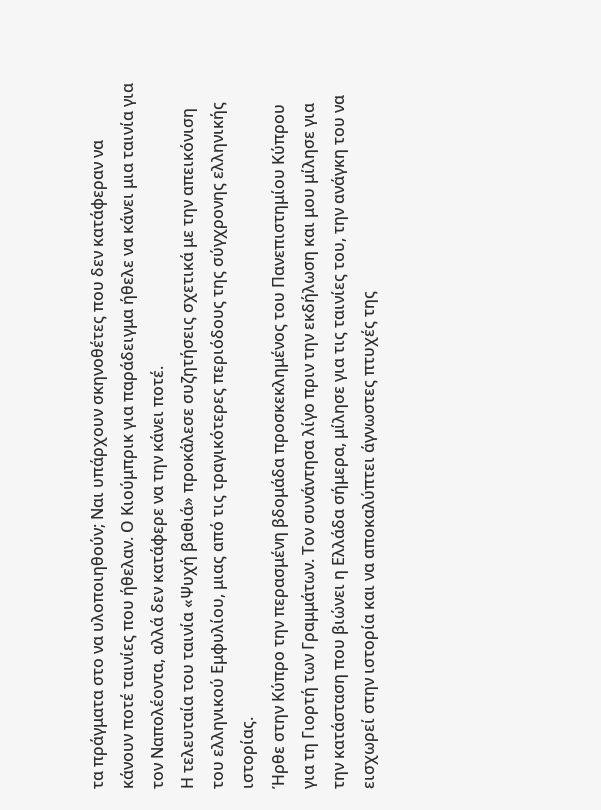τα πράγματα στο να υλοποιηθούν; Ναι υπάρχουν σκηνοθέτες που δεν κατάφεραν να κάνουν ποτέ ταινίες που ήθελαν. Ο Κιούμπρικ για παράδειγμα ήθελε να κάνει μια ταινία για τον Ναπολέοντα, αλλά δεν κατάφερε να την κάνει ποτέ.
Η τελευταία του ταινία «Ψυχή βαθιά» προκάλεσε συζητήσεις σχετικά με την απεικόνιση του ελληνικού Εμφυλίου, μιας από τις τραγικότερες περιόδους της σύγχρονης ελληνικής ιστορίας.
Ήρθε στην Κύπρο την περασμένη βδομάδα προσκεκλημένος του Πανεπιστημίου Κύπρου για τη Γιορτή των Γραμμάτων. Τον συνάντησα λίγο πριν την εκδήλωση και μου μίλησε για την κατάσταση που βιώνει η Ελλάδα σήμερα, μίλησε για τις ταινίες του, την ανάγκη του να εισχωρεί στην ιστορία και να αποκαλύπτει άγνωστες πτυχές της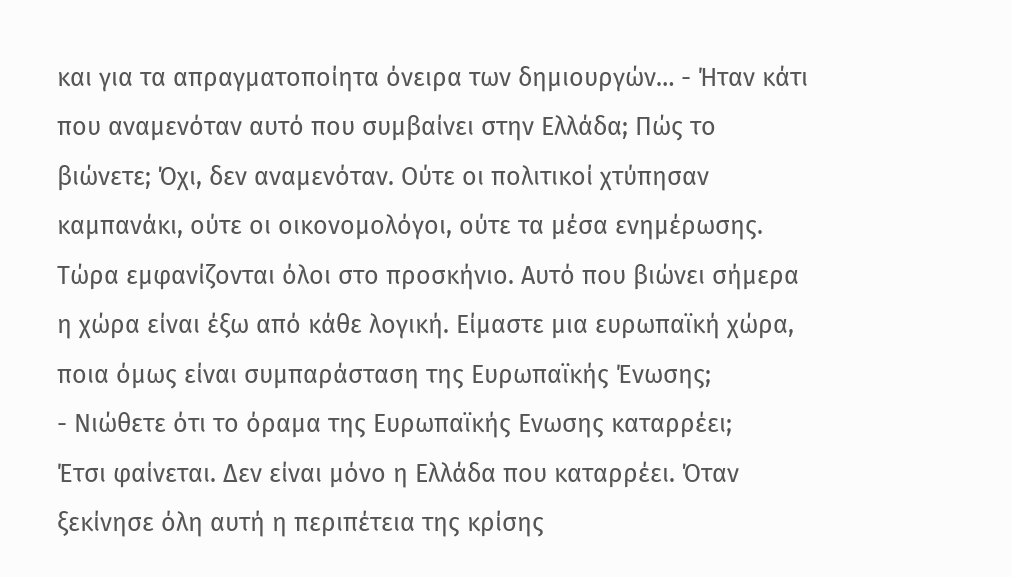και για τα απραγματοποίητα όνειρα των δημιουργών… - Ήταν κάτι που αναμενόταν αυτό που συμβαίνει στην Ελλάδα; Πώς το βιώνετε; Όχι, δεν αναμενόταν. Ούτε οι πολιτικοί χτύπησαν καμπανάκι, ούτε οι οικονομολόγοι, ούτε τα μέσα ενημέρωσης. Τώρα εμφανίζονται όλοι στο προσκήνιο. Αυτό που βιώνει σήμερα η χώρα είναι έξω από κάθε λογική. Είμαστε μια ευρωπαϊκή χώρα, ποια όμως είναι συμπαράσταση της Ευρωπαϊκής Ένωσης;
- Νιώθετε ότι το όραμα της Ευρωπαϊκής Ενωσης καταρρέει;
Έτσι φαίνεται. Δεν είναι μόνο η Ελλάδα που καταρρέει. Όταν ξεκίνησε όλη αυτή η περιπέτεια της κρίσης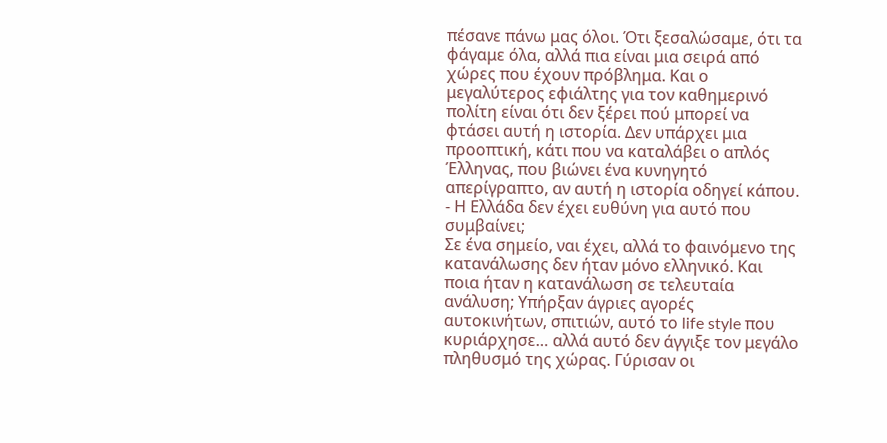πέσανε πάνω μας όλοι. Ότι ξεσαλώσαμε, ότι τα φάγαμε όλα, αλλά πια είναι μια σειρά από χώρες που έχουν πρόβλημα. Και ο μεγαλύτερος εφιάλτης για τον καθημερινό πολίτη είναι ότι δεν ξέρει πού μπορεί να φτάσει αυτή η ιστορία. Δεν υπάρχει μια προοπτική, κάτι που να καταλάβει ο απλός Έλληνας, που βιώνει ένα κυνηγητό απερίγραπτο, αν αυτή η ιστορία οδηγεί κάπου.
- Η Ελλάδα δεν έχει ευθύνη για αυτό που συμβαίνει;
Σε ένα σημείο, ναι έχει, αλλά το φαινόμενο της κατανάλωσης δεν ήταν μόνο ελληνικό. Και ποια ήταν η κατανάλωση σε τελευταία ανάλυση; Υπήρξαν άγριες αγορές αυτοκινήτων, σπιτιών, αυτό το life style που κυριάρχησε… αλλά αυτό δεν άγγιξε τον μεγάλο πληθυσμό της χώρας. Γύρισαν οι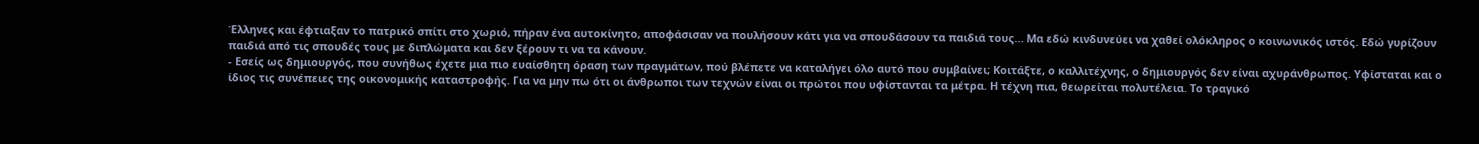Έλληνες και έφτιαξαν το πατρικό σπίτι στο χωριό, πήραν ένα αυτοκίνητο, αποφάσισαν να πουλήσουν κάτι για να σπουδάσουν τα παιδιά τους… Μα εδώ κινδυνεύει να χαθεί ολόκληρος ο κοινωνικός ιστός. Εδώ γυρίζουν παιδιά από τις σπουδές τους με διπλώματα και δεν ξέρουν τι να τα κάνουν.
- Εσείς ως δημιουργός, που συνήθως έχετε μια πιο ευαίσθητη όραση των πραγμάτων, πού βλέπετε να καταλήγει όλο αυτό που συμβαίνει; Κοιτάξτε, ο καλλιτέχνης, ο δημιουργός δεν είναι αχυράνθρωπος. Υφίσταται και ο ίδιος τις συνέπειες της οικονομικής καταστροφής. Για να μην πω ότι οι άνθρωποι των τεχνών είναι οι πρώτοι που υφίστανται τα μέτρα. Η τέχνη πια, θεωρείται πολυτέλεια. Το τραγικό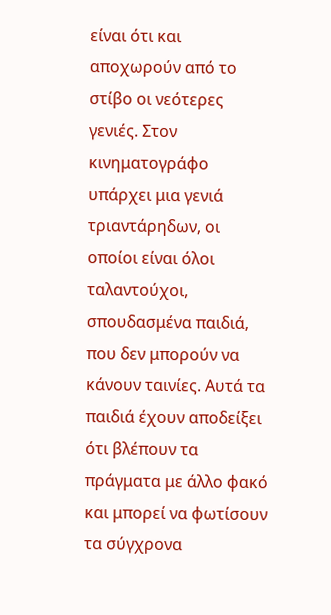είναι ότι και αποχωρούν από το στίβο οι νεότερες γενιές. Στον κινηματογράφο υπάρχει μια γενιά τριαντάρηδων, οι οποίοι είναι όλοι ταλαντούχοι, σπουδασμένα παιδιά, που δεν μπορούν να κάνουν ταινίες. Αυτά τα παιδιά έχουν αποδείξει ότι βλέπουν τα πράγματα με άλλο φακό και μπορεί να φωτίσουν τα σύγχρονα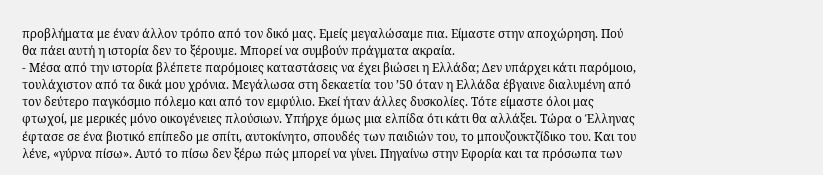προβλήματα με έναν άλλον τρόπο από τον δικό μας. Εμείς μεγαλώσαμε πια. Είμαστε στην αποχώρηση. Πού θα πάει αυτή η ιστορία δεν το ξέρουμε. Μπορεί να συμβούν πράγματα ακραία.
- Μέσα από την ιστορία βλέπετε παρόμοιες καταστάσεις να έχει βιώσει η Ελλάδα; Δεν υπάρχει κάτι παρόμοιο, τουλάχιστον από τα δικά μου χρόνια. Μεγάλωσα στη δεκαετία του ’50 όταν η Ελλάδα έβγαινε διαλυμένη από τον δεύτερο παγκόσμιο πόλεμο και από τον εμφύλιο. Εκεί ήταν άλλες δυσκολίες. Τότε είμαστε όλοι μας φτωχοί, με μερικές μόνο οικογένειες πλούσιων. Υπήρχε όμως μια ελπίδα ότι κάτι θα αλλάξει. Τώρα ο Έλληνας έφτασε σε ένα βιοτικό επίπεδο με σπίτι, αυτοκίνητο, σπουδές των παιδιών του, το μπουζουκτζίδικο του. Και του λένε, «γύρνα πίσω». Αυτό το πίσω δεν ξέρω πώς μπορεί να γίνει. Πηγαίνω στην Εφορία και τα πρόσωπα των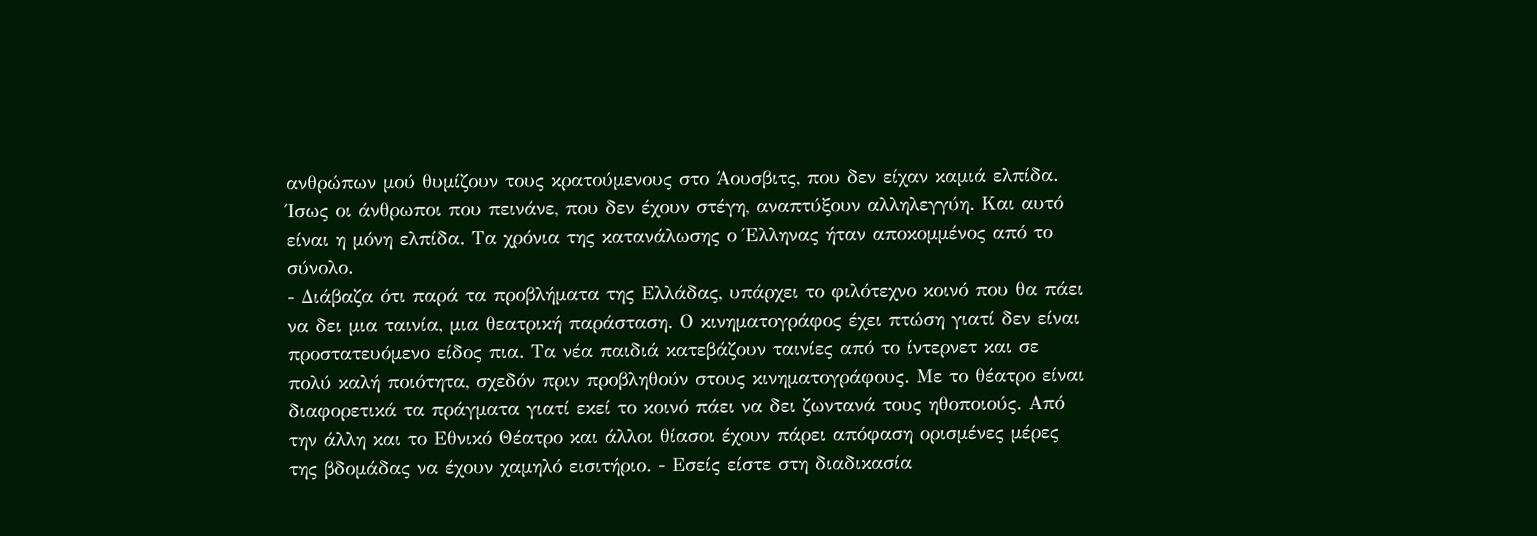ανθρώπων μού θυμίζουν τους κρατούμενους στο Άουσβιτς, που δεν είχαν καμιά ελπίδα. Ίσως οι άνθρωποι που πεινάνε, που δεν έχουν στέγη, αναπτύξουν αλληλεγγύη. Και αυτό είναι η μόνη ελπίδα. Τα χρόνια της κατανάλωσης ο Έλληνας ήταν αποκομμένος από το σύνολο.
- Διάβαζα ότι παρά τα προβλήματα της Ελλάδας, υπάρχει το φιλότεχνο κοινό που θα πάει να δει μια ταινία, μια θεατρική παράσταση. Ο κινηματογράφος έχει πτώση γιατί δεν είναι προστατευόμενο είδος πια. Τα νέα παιδιά κατεβάζουν ταινίες από το ίντερνετ και σε πολύ καλή ποιότητα, σχεδόν πριν προβληθούν στους κινηματογράφους. Με το θέατρο είναι διαφορετικά τα πράγματα γιατί εκεί το κοινό πάει να δει ζωντανά τους ηθοποιούς. Από την άλλη και το Εθνικό Θέατρο και άλλοι θίασοι έχουν πάρει απόφαση ορισμένες μέρες της βδομάδας να έχουν χαμηλό εισιτήριο. - Εσείς είστε στη διαδικασία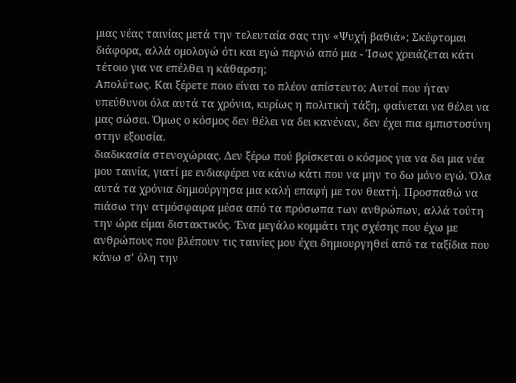μιας νέας ταινίας μετά την τελευταία σας την «Ψυχή βαθιά»; Σκέφτομαι διάφορα, αλλά ομολογώ ότι και εγώ περνώ από μια - Ίσως χρειάζεται κάτι τέτοιο για να επέλθει η κάθαρση;
Απολύτως. Και ξέρετε ποιο είναι το πλέον απίστευτο; Αυτοί που ήταν υπεύθυνοι όλα αυτά τα χρόνια, κυρίως η πολιτική τάξη, φαίνεται να θέλει να μας σώσει. Όμως ο κόσμος δεν θέλει να δει κανέναν, δεν έχει πια εμπιστοσύνη στην εξουσία.
διαδικασία στενοχώριας. Δεν ξέρω πού βρίσκεται ο κόσμος για να δει μια νέα μου ταινία, γιατί με ενδιαφέρει να κάνω κάτι που να μην το δω μόνο εγώ. Όλα αυτά τα χρόνια δημιούργησα μια καλή επαφή με τον θεατή. Προσπαθώ να πιάσω την ατμόσφαιρα μέσα από τα πρόσωπα των ανθρώπων, αλλά τούτη την ώρα είμαι διστακτικός. Ένα μεγάλο κομμάτι της σχέσης που έχω με ανθρώπους που βλέπουν τις ταινίες μου έχει δημιουργηθεί από τα ταξίδια που κάνω σ’ όλη την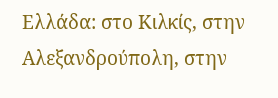Ελλάδα: στο Κιλκίς, στην Αλεξανδρούπολη, στην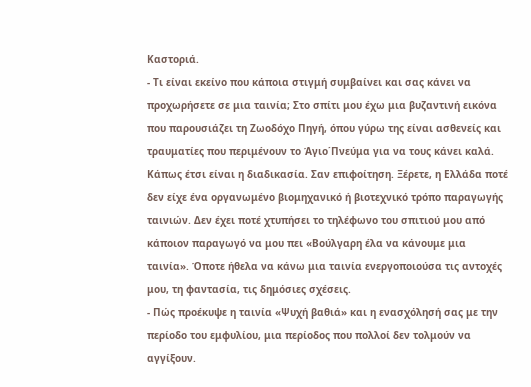Καστοριά.
- Τι είναι εκείνο που κάποια στιγμή συμβαίνει και σας κάνει να προχωρήσετε σε μια ταινία; Στο σπίτι μου έχω μια βυζαντινή εικόνα που παρουσιάζει τη Ζωοδόχο Πηγή, όπου γύρω της είναι ασθενείς και τραυματίες που περιμένουν το Άγιο΄Πνεύμα για να τους κάνει καλά. Κάπως έτσι είναι η διαδικασία. Σαν επιφοίτηση. Ξέρετε, η Ελλάδα ποτέ δεν είχε ένα οργανωμένο βιομηχανικό ή βιοτεχνικό τρόπο παραγωγής ταινιών. Δεν έχει ποτέ χτυπήσει το τηλέφωνο του σπιτιού μου από κάποιον παραγωγό να μου πει «Βούλγαρη έλα να κάνουμε μια ταινία». Όποτε ήθελα να κάνω μια ταινία ενεργοποιούσα τις αντοχές μου, τη φαντασία, τις δημόσιες σχέσεις.
- Πώς προέκυψε η ταινία «Ψυχή βαθιά» και η ενασχόλησή σας με την περίοδο του εμφυλίου, μια περίοδος που πολλοί δεν τολμούν να αγγίξουν.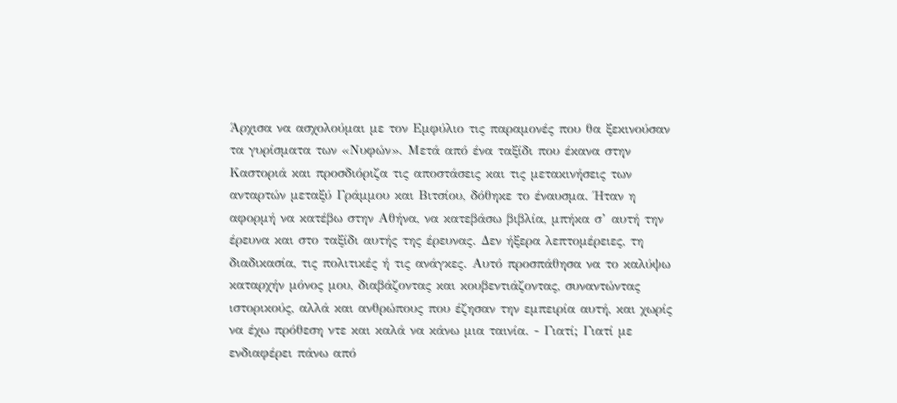Άρχισα να ασχολούμαι με τον Εμφύλιο τις παραμονές που θα ξεκινούσαν τα γυρίσματα των «Νυφών». Μετά από ένα ταξίδι που έκανα στην Καστοριά και προσδιόριζα τις αποστάσεις και τις μετακινήσεις των ανταρτών μεταξύ Γράμμου και Βιτσίου, δόθηκε το έναυσμα. Ήταν η αφορμή να κατέβω στην Αθήνα, να κατεβάσω βιβλία, μπήκα σ’ αυτή την έρευνα και στο ταξίδι αυτής της έρευνας. Δεν ήξερα λεπτομέρειες, τη διαδικασία, τις πολιτικές ή τις ανάγκες. Αυτό προσπάθησα να το καλύψω καταρχήν μόνος μου, διαβάζοντας και κουβεντιάζοντας, συναντώντας ιστορικούς, αλλά και ανθρώπους που έζησαν την εμπειρία αυτή, και χωρίς να έχω πρόθεση ντε και καλά να κάνω μια ταινία. - Γιατί; Γιατί με ενδιαφέρει πάνω από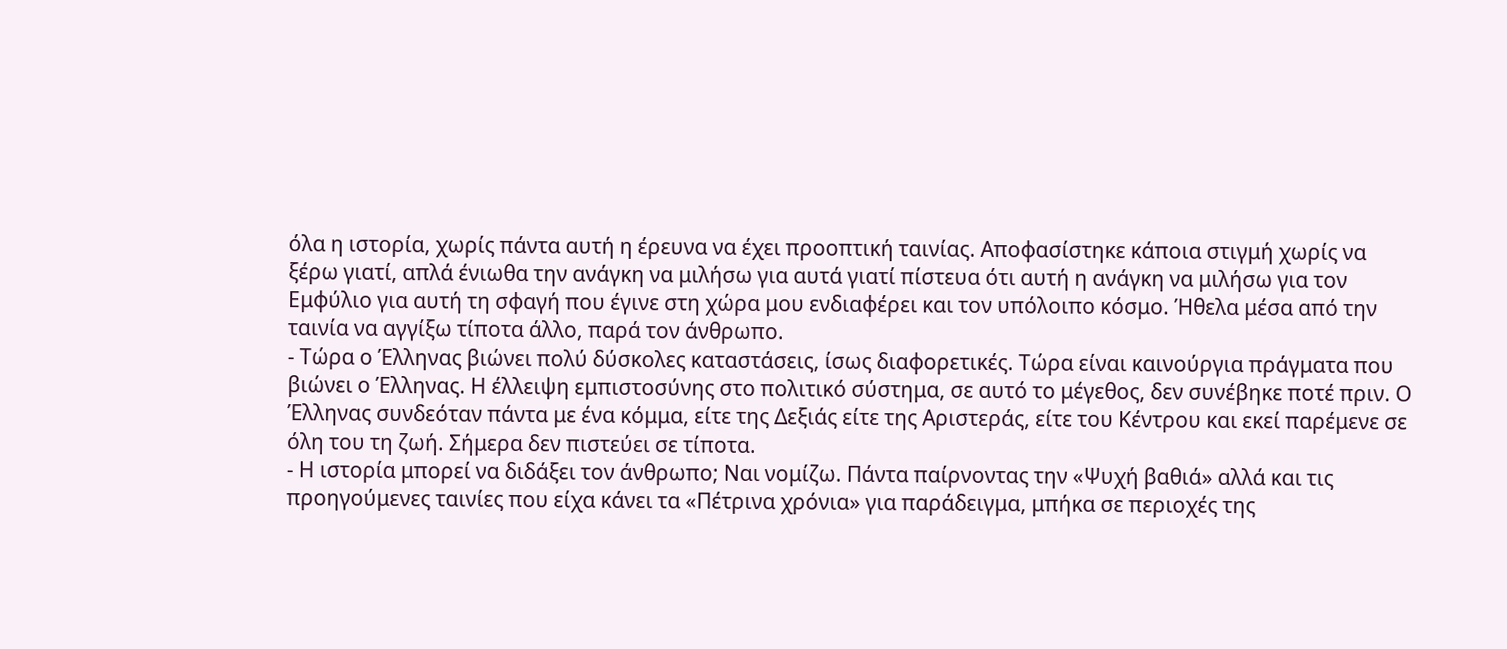όλα η ιστορία, χωρίς πάντα αυτή η έρευνα να έχει προοπτική ταινίας. Αποφασίστηκε κάποια στιγμή χωρίς να ξέρω γιατί, απλά ένιωθα την ανάγκη να μιλήσω για αυτά γιατί πίστευα ότι αυτή η ανάγκη να μιλήσω για τον Εμφύλιο για αυτή τη σφαγή που έγινε στη χώρα μου ενδιαφέρει και τον υπόλοιπο κόσμο. Ήθελα μέσα από την ταινία να αγγίξω τίποτα άλλο, παρά τον άνθρωπο.
- Τώρα ο Έλληνας βιώνει πολύ δύσκολες καταστάσεις, ίσως διαφορετικές. Τώρα είναι καινούργια πράγματα που βιώνει ο Έλληνας. Η έλλειψη εμπιστοσύνης στο πολιτικό σύστημα, σε αυτό το μέγεθος, δεν συνέβηκε ποτέ πριν. Ο Έλληνας συνδεόταν πάντα με ένα κόμμα, είτε της Δεξιάς είτε της Αριστεράς, είτε του Κέντρου και εκεί παρέμενε σε όλη του τη ζωή. Σήμερα δεν πιστεύει σε τίποτα.
- Η ιστορία μπορεί να διδάξει τον άνθρωπο; Ναι νομίζω. Πάντα παίρνοντας την «Ψυχή βαθιά» αλλά και τις προηγούμενες ταινίες που είχα κάνει τα «Πέτρινα χρόνια» για παράδειγμα, μπήκα σε περιοχές της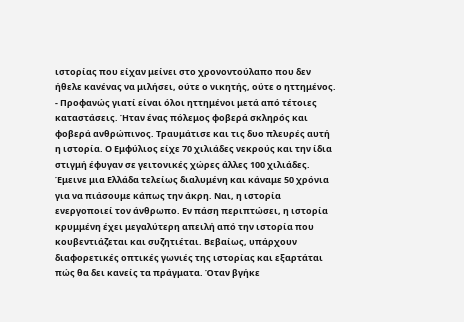ιστορίας που είχαν μείνει στο χρονοντούλαπο που δεν ήθελε κανένας να μιλήσει, ούτε ο νικητής, ούτε ο ηττημένος.
- Προφανώς γιατί είναι όλοι ηττημένοι μετά από τέτοιες καταστάσεις. Ήταν ένας πόλεμος φοβερά σκληρός και φοβερά ανθρώπινος. Τραυμάτισε και τις δυο πλευρές αυτή η ιστορία. Ο Εμφύλιος είχε 70 χιλιάδες νεκρούς και την ίδια στιγμή έφυγαν σε γειτονικές χώρες άλλες 100 χιλιάδες. Έμεινε μια Ελλάδα τελείως διαλυμένη και κάναμε 50 χρόνια για να πιάσουμε κάπως την άκρη. Ναι, η ιστορία ενεργοποιεί τον άνθρωπο. Εν πάση περιπτώσει, η ιστορία κρυμμένη έχει μεγαλύτερη απειλή από την ιστορία που κουβεντιάζεται και συζητιέται. Βεβαίως, υπάρχουν διαφορετικές οπτικές γωνιές της ιστορίας και εξαρτάται πώς θα δει κανείς τα πράγματα. Όταν βγήκε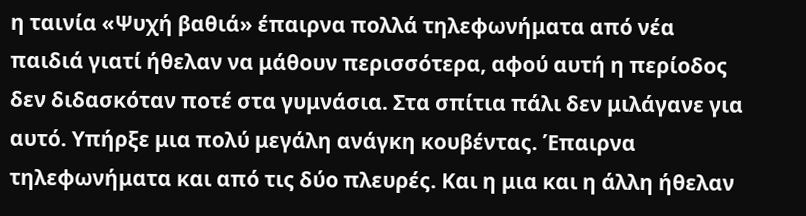η ταινία «Ψυχή βαθιά» έπαιρνα πολλά τηλεφωνήματα από νέα παιδιά γιατί ήθελαν να μάθουν περισσότερα, αφού αυτή η περίοδος δεν διδασκόταν ποτέ στα γυμνάσια. Στα σπίτια πάλι δεν μιλάγανε για αυτό. Υπήρξε μια πολύ μεγάλη ανάγκη κουβέντας. Έπαιρνα τηλεφωνήματα και από τις δύο πλευρές. Και η μια και η άλλη ήθελαν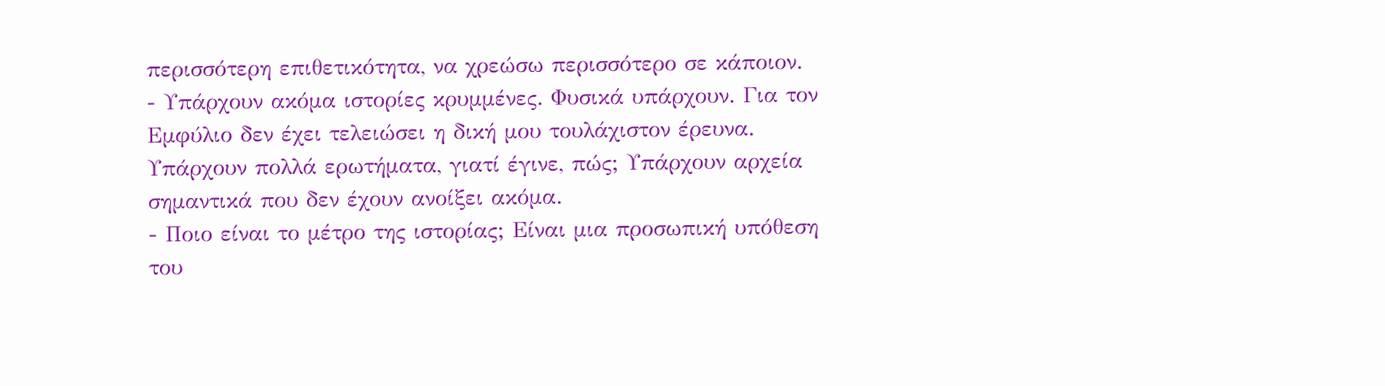περισσότερη επιθετικότητα, να χρεώσω περισσότερο σε κάποιον.
- Υπάρχουν ακόμα ιστορίες κρυμμένες. Φυσικά υπάρχουν. Για τον Εμφύλιο δεν έχει τελειώσει η δική μου τουλάχιστον έρευνα. Υπάρχουν πολλά ερωτήματα, γιατί έγινε, πώς; Υπάρχουν αρχεία σημαντικά που δεν έχουν ανοίξει ακόμα.
- Ποιο είναι το μέτρο της ιστορίας; Είναι μια προσωπική υπόθεση του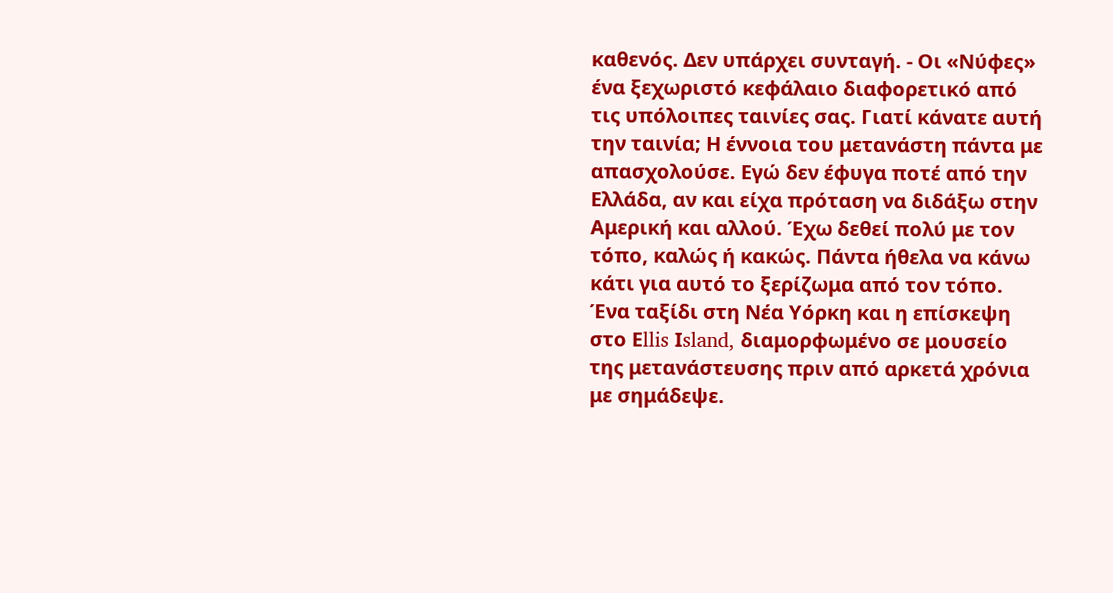καθενός. Δεν υπάρχει συνταγή. - Οι «Νύφες» ένα ξεχωριστό κεφάλαιο διαφορετικό από τις υπόλοιπες ταινίες σας. Γιατί κάνατε αυτή την ταινία; Η έννοια του μετανάστη πάντα με απασχολούσε. Εγώ δεν έφυγα ποτέ από την Ελλάδα, αν και είχα πρόταση να διδάξω στην Αμερική και αλλού. Έχω δεθεί πολύ με τον τόπο, καλώς ή κακώς. Πάντα ήθελα να κάνω κάτι για αυτό το ξερίζωμα από τον τόπο. Ένα ταξίδι στη Νέα Υόρκη και η επίσκεψη στο Εllis Ιsland, διαμορφωμένο σε μουσείο της μετανάστευσης πριν από αρκετά χρόνια με σημάδεψε.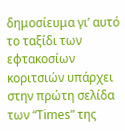δημοσίευμα γι’ αυτό το ταξίδι των εφτακοσίων κοριτσιών υπάρχει στην πρώτη σελίδα των “Τimes” της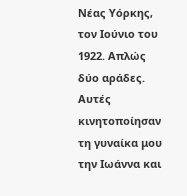Νέας Υόρκης, τον Ιούνιο του 1922. Απλώς δύο αράδες. Αυτές κινητοποίησαν τη γυναίκα μου την Ιωάννα και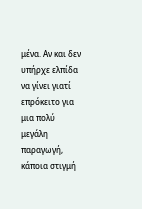μένα. Αν και δεν υπήρχε ελπίδα να γίνει γιατί επρόκειτο για μια πολύ μεγάλη παραγωγή, κάποια στιγμή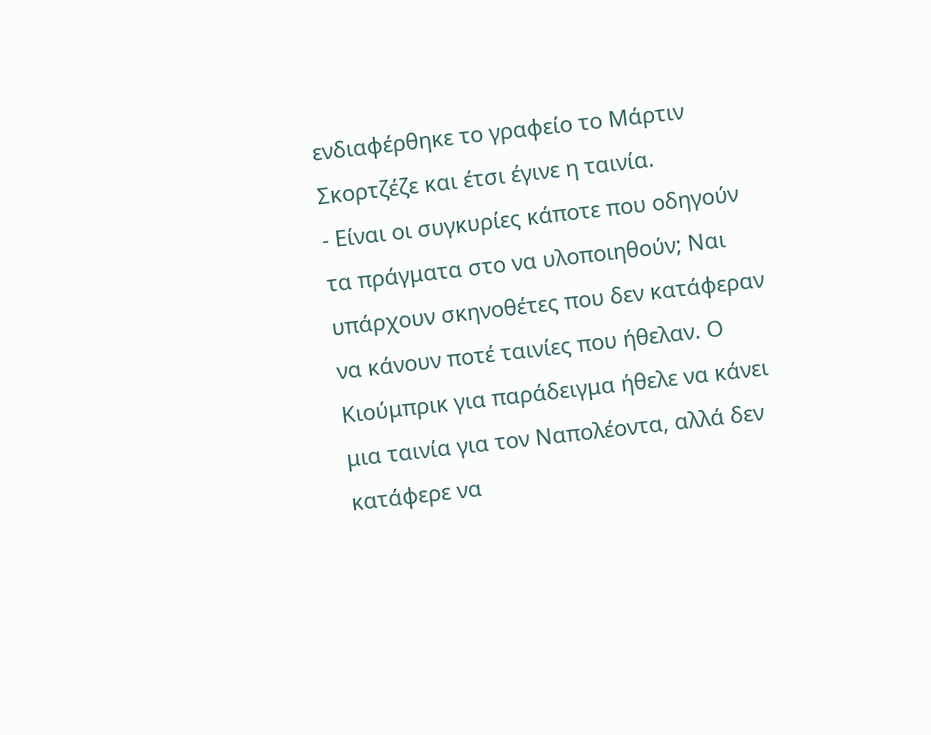ενδιαφέρθηκε το γραφείο το Μάρτιν Σκορτζέζε και έτσι έγινε η ταινία.
- Είναι οι συγκυρίες κάποτε που οδηγούν τα πράγματα στο να υλοποιηθούν; Ναι υπάρχουν σκηνοθέτες που δεν κατάφεραν να κάνουν ποτέ ταινίες που ήθελαν. Ο Κιούμπρικ για παράδειγμα ήθελε να κάνει μια ταινία για τον Ναπολέοντα, αλλά δεν κατάφερε να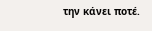την κάνει ποτέ.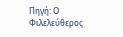Πηγή: Ο Φιλελεύθερος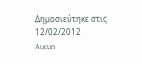Δημοσιεύτηκε στις 12/02/2012
Aucun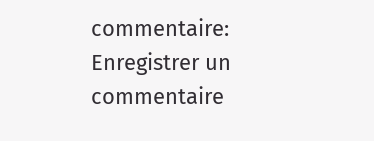commentaire:
Enregistrer un commentaire